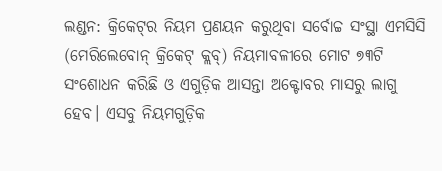ଲଣ୍ଡନ: କ୍ରିକେଟ୍‌ର ନିୟମ ପ୍ରଣୟନ କରୁଥିବା ସର୍ବୋଚ୍ଚ ସଂସ୍ଥା ଏମସିସି (ମେରିଲେବୋନ୍ କ୍ରିକେଟ୍ କ୍ଲବ୍) ନିୟମାବଳୀରେ ମୋଟ ୭୩ଟି ସଂଶୋଧନ କରିଛି ଓ ଏଗୁଡ଼ିକ ଆସନ୍ତା ଅକ୍ଟୋବର ମାସରୁ ଲାଗୁ ହେବ। ଏସବୁ ନିୟମଗୁଡ଼ିକ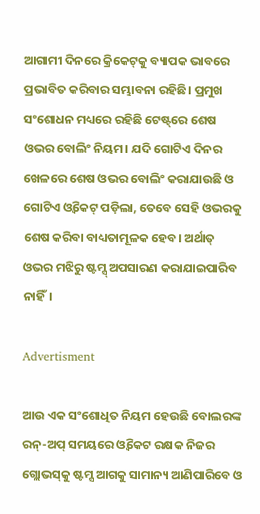ଆଗାମୀ ଦିନରେ କ୍ରିକେଟ୍‌କୁ ବ୍ୟାପକ ଭାବରେ ପ୍ରଭାବିତ କରିବାର ସମ୍ଭାବନା ରହିଛି। ପ୍ରମୁଖ ସଂଶୋଧନ ମଧ୍ୟରେ ରହିଛି ଟେଷ୍ଟ୍‌ରେ ଶେଷ ଓଭର ବୋଲିଂ ନିୟମ। ଯଦି ଗୋଟିଏ ଦିନର ଖେଳରେ ଶେଷ ଓଭର ବୋଲିଂ କରାଯାଉଛି ଓ ଗୋଟିଏ ଓ୍ବିକେଟ୍ ପଡ଼ିଲା, ତେବେ ସେହି ଓଭରକୁ ଶେଷ କରିବା ବାଧ୍ୟତାମୂଳକ ହେବ। ଅର୍ଥାତ୍ ଓଭର ମଝିରୁ ଷ୍ଟମ୍ସ୍‌ ଅପସାରଣ କରାଯାଇପାରିବ ନାହିଁ।

Advertisment

ଆଉ ଏକ ସଂଶୋଧିତ ନିୟମ ହେଉଛି ବୋଲରଙ୍କ ରନ୍‌-ଅପ୍‌ ସମୟରେ ଓ୍ବିକେଟ ରକ୍ଷକ ନିଜର ଗ୍ଲୋଭସ୍‌କୁ ଷ୍ଟମ୍ସ ଆଗକୁ ସାମାନ୍ୟ ଆଣିପାରିବେ ଓ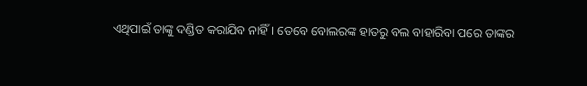ଏଥିପାଇଁ ତାଙ୍କୁ ଦଣ୍ଡିତ କରାଯିବ ନାହିଁ। ତେବେ ବୋଲରଙ୍କ ହାତରୁ ବଲ ବାହାରିବା ପରେ ତାଙ୍କର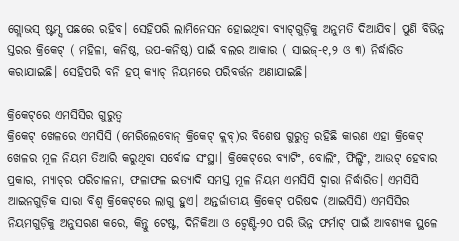ଗ୍ଲୋଭସ୍‌ ଷ୍ଟମ୍ସ ପଛରେ ରହିବ। ସେହିପରି ଲାମିନେସନ ହୋଇଥିବା ବ୍ୟାଟ୍‌ଗୁଡ଼ିକୁ ଅନୁମତି ଦିଆଯିବ। ପୁଣି ବିଭିନ୍ନ ସ୍ତରର କ୍ରିକେଟ୍ ( ମହିଳା, କନିଷ୍ଠ, ଉପ-କନିଷ୍ଠ) ପାଇଁ ବଲର ଆକାର ( ସାଇଜ୍‌-୧,୨ ଓ ୩) ନିର୍ଦ୍ଧାରିତ କରାଯାଇଛି। ସେହିପରି ବନି ହପ୍ କ୍ୟାଚ୍‌ ନିୟମରେ ପରିବର୍ତ୍ତନ ଅଣାଯାଇଛି।

କ୍ରିକେଟ୍‌ରେ ଏମସିସିର ଗୁରୁତ୍ବ
କ୍ରିକେଟ୍ ଖେଳରେ ଏମସିସି (ମେରିଲେବୋନ୍ କ୍ରିକେଟ୍ କ୍ଲବ୍)ର ବିଶେଷ ଗୁରୁତ୍ବ ରହିଛି କାରଣ ଏହା କ୍ରିକେଟ୍ ଖେଳର ମୂଳ ନିୟମ ତିଆରି କରୁଥିବା ସର୍ବୋଚ୍ଚ ସଂସ୍ଥା। କ୍ରିକେଟ୍‌ରେ ବ୍ୟାଟିଂ, ବୋଲିଂ, ଫିଲ୍ଡିଂ, ଆଉଟ୍ ହେବାର ପ୍ରକାର, ମ୍ୟାଚ୍‌ର ପରିଚାଳନା, ଫଳାଫଳ ଇତ୍ୟାଦି ସମସ୍ତ ମୂଳ ନିୟମ ଏମସିସି ଦ୍ୱାରା ନିର୍ଦ୍ଧାରିତ। ଏମସିସି ଆଇନଗୁଡ଼ିକ ସାରା ବିଶ୍ୱ କ୍ରିକେଟ୍‌ରେ ଲାଗୁ ହୁଏ। ଅନ୍ତର୍ଜାତୀୟ କ୍ରିକେଟ୍ ପରିଷଦ (ଆଇସିସି) ଏମସିସିର ନିୟମଗୁଡ଼ିକୁ ଅନୁସରଣ କରେ, କିନ୍ତୁ ଟେଷ୍ଟ, ଦିନିକିଆ ଓ ଟ୍ବେଣ୍ଟି-୨୦ ପରି ଭିନ୍ନ ଫର୍ମାଟ୍‌ ପାଇଁ ଆବଶ୍ୟକ ସ୍ଥଳେ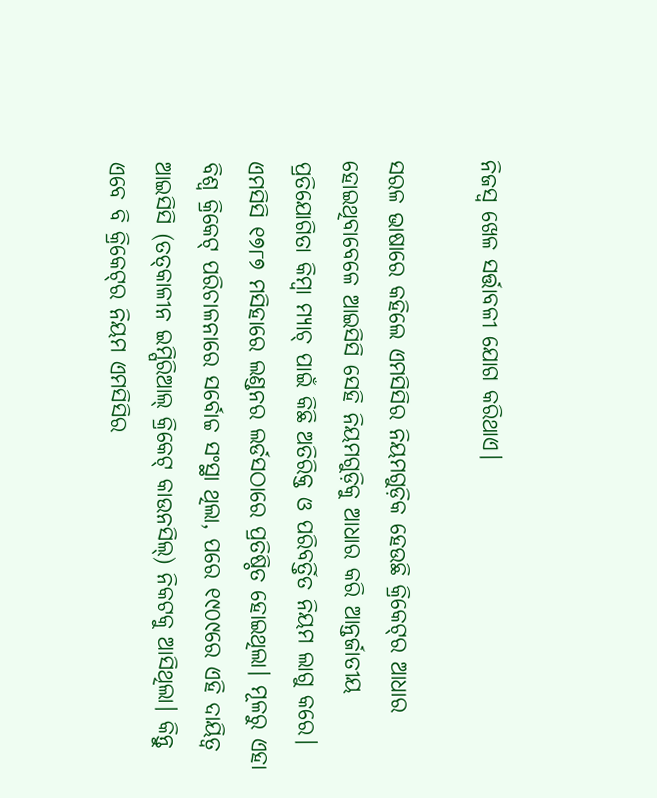ନିଜସ୍ୱ ଖେଳ ସର୍ତ୍ତାବଳୀ ଯୋଗ କରିଥାଏ।

ସରଳ ଭାଷାରେ କହିଲେ ଏମସିସିର ନିୟମଗୁଡ଼ିକ ହେଉଛି କ୍ରିକେଟ୍‌ର ଆଧାର ହୋଇଥିବାବେଳେ ଆଇସିସି ସେହି ନିୟମଗୁଡ଼ିକୁ ଆଧାର କରି ଆନ୍ତର୍ଜାତୀୟ ପ୍ରତିଯୋଗିତା କିମ୍ବା ମ୍ୟାଚ୍‌ ପାଇଁ କିଛି ଅତିରିକ୍ତ ଓ ପରିବର୍ତ୍ତିତ ନିୟମ ଲାଗୁ କରେ। ଏମସିସି ୧୭୮୭ ମସିହାରେ ଲଣ୍ଡନର ଲର୍ଡସଠାରେ ପ୍ରତିଷ୍ଠିତ ହୋଇଥିଲା। ମୂଳରୁ ଏହା ବିଶ୍ବ କ୍ରିକେଟ୍ ପରିଚାଳନାରେ ସର୍ବୋଚ୍ଚ ସଂସ୍ଥା ଥିଲା, ପରେ ୧୯୦୯ରେ ଏହି ଦାୟିତ୍ବ ଆଇସିସି (ତତ୍‌କାଳୀନ ଇମ୍ପିରିଆଲ୍‌ କ୍ରିକେଟ୍‌ କାଉନସିଲ୍‌) ନିକଟକୁ ଆସିଥିଲା। କିନ୍ତୁ ଏବେ ବି କ୍ରିକେଟ୍‌ର ନିୟମ ଏମସିସିର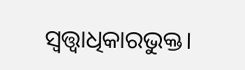ସ୍ବତ୍ତ୍ବାଧିକାରଭୁକ୍ତ।